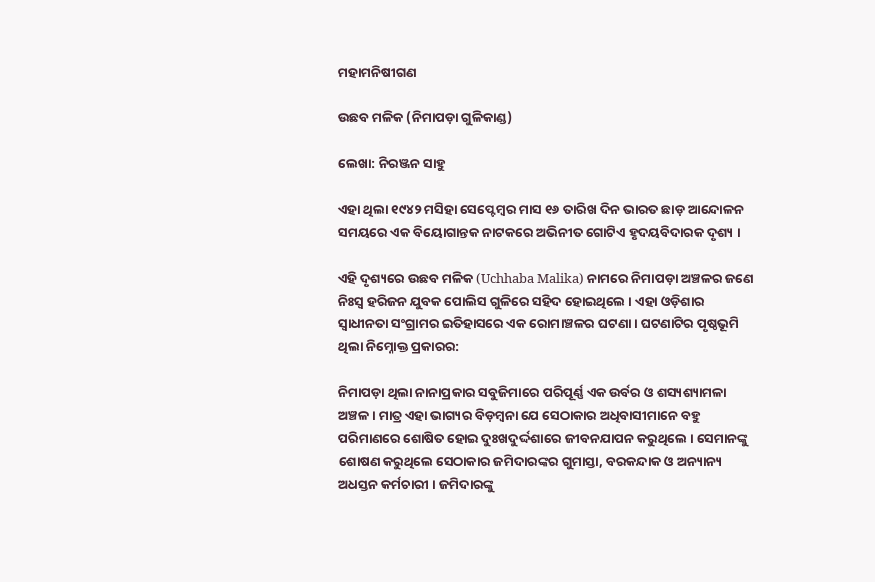ମହାମନିଷୀଗଣ

ଉଛବ ମଳିକ (ନିମାପଡ଼ା ଗୁଳିକାଣ୍ଡ)

ଲେଖା: ନିରଞ୍ଜନ ସାହୁ

ଏହା ଥିଲା ୧୯୪୨ ମସିହା ସେପ୍ଟେମ୍ବର ମାସ ୧୬ ତାରିଖ ଦିନ ଭାରତ ଛାଡ଼ ଆନ୍ଦୋଳନ ସମୟରେ ଏକ ବିୟୋଗାନ୍ତକ ନାଟକରେ ଅଭିନୀତ ଗୋଟିଏ ହୃଦୟବିଦାରକ ଦୃଶ୍ୟ ।

ଏହି ଦୃଶ୍ୟରେ ଉଛବ ମଳିକ (Uchhaba Malika) ନାମରେ ନିମାପଡ଼ା ଅଞ୍ଚଳର ଜଣେ ନିଃସ୍ଵ ହରିଜନ ଯୁବକ ପୋଲିସ ଗୁଳିରେ ସହିଦ ହୋଇଥିଲେ । ଏହା ଓଡ଼ିଶାର ସ୍ୱାଧୀନତା ସଂଗ୍ରାମର ଇତିହାସରେ ଏକ ରୋମାଞ୍ଚଳର ଘଟଣା । ଘଟଣାଟିର ପୃଷ୍ଠଭୂମି ଥିଲା ନିମ୍ନୋକ୍ତ ପ୍ରକାରର:

ନିମାପଡ଼ା ଥିଲା ନାନାପ୍ରକାର ସବୁଜିମାରେ ପରିପୂର୍ଣ୍ଣ ଏକ ଉର୍ବର ଓ ଶସ୍ୟଶ୍ୟାମଳା ଅଞ୍ଚଳ । ମାତ୍ର ଏହା ଭାଗ୍ୟର ବିଡ଼ମ୍ବନା ଯେ ସେଠାକାର ଅଧିବାସୀମାନେ ବହୁ ପରିମାଣରେ ଶୋଷିତ ହୋଇ ଦୁଃଖଦୁର୍ଦ୍ଦଶାରେ ଜୀବନଯାପନ କରୁଥିଲେ । ସେମାନଙ୍କୁ ଶୋଷଣ କରୁଥିଲେ ସେଠାକାର ଜମିଦାରଙ୍କର ଗୁମାସ୍ତା, ବରକନ୍ଦାକ ଓ ଅନ୍ୟାନ୍ୟ ଅଧସ୍ତନ କର୍ମଚାରୀ । ଜମିଦାରଙ୍କୁ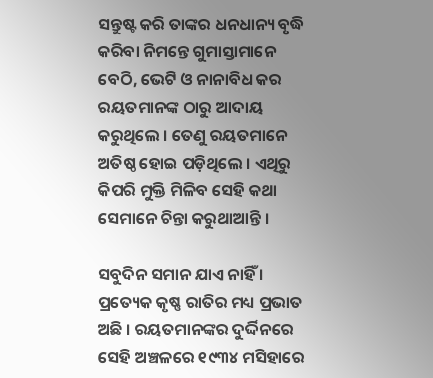ସନ୍ତୁଷ୍ଟ କରି ତାଙ୍କର ଧନଧାନ୍ୟ ବୃଦ୍ଧି କରିବା ନିମନ୍ତେ ଗୁମାସ୍ତାମାନେ ବେଠି, ଭେଟି ଓ ନାନାବିଧ କର ରୟତମାନଙ୍କ ଠାରୁ ଆଦାୟ କରୁଥିଲେ । ତେଣୁ ରୟତମାନେ ଅତିଷ୍ଠ ହୋଇ ପଡ଼ିଥିଲେ । ଏଥିରୁ କିପରି ମୁକ୍ତି ମିଳିବ ସେହି କଥା ସେମାନେ ଚିନ୍ତା କରୁଥାଆନ୍ତି ।

ସବୁଦିନ ସମାନ ଯାଏ ନାହିଁ । ପ୍ରତ୍ୟେକ କୃଷ୍ଣ ରାତିର ମଧ୍ୟ ପ୍ରଭାତ ଅଛି । ରୟତମାନଙ୍କର ଦୁର୍ଦ୍ଦିନରେ ସେହି ଅଞ୍ଚଳରେ ୧୯୩୪ ମସିହାରେ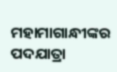ମହାମାଗାନ୍ଧୀଙ୍କର ପଦଯାତ୍ରା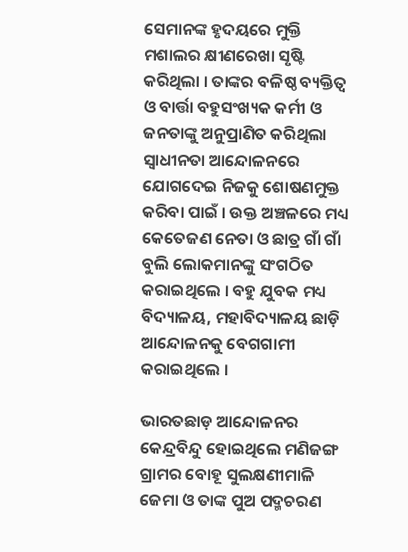ସେମାନଙ୍କ ହୃଦୟରେ ମୁକ୍ତି ମଶାଲର କ୍ଷୀଣରେଖା ସୃଷ୍ଟି କରିଥିଲା । ତାଙ୍କର ବଳିଷ୍ଠ ବ୍ୟକ୍ତିତ୍ଵ ଓ ବାର୍ତ୍ତା ବହୁସଂଖ୍ୟକ କର୍ମୀ ଓ ଜନତାଙ୍କୁ ଅନୁପ୍ରାଣିତ କରିଥିଲା ସ୍ୱାଧୀନତା ଆନ୍ଦୋଳନରେ ଯୋଗଦେଇ ନିଜକୁ ଶୋଷଣମୁକ୍ତ କରିବା ପାଇଁ । ଉକ୍ତ ଅଞ୍ଚଳରେ ମଧ୍ୟ କେତେଜଣ ନେତା ଓ ଛାତ୍ର ଗାଁ ଗାଁ ବୁଲି ଲୋକମାନଙ୍କୁ ସଂଗଠିତ କରାଇଥିଲେ । ବହୁ ଯୁବକ ମଧ୍ୟ ବିଦ୍ୟାଳୟ, ମହାବିଦ୍ୟାଳୟ ଛାଡ଼ି ଆନ୍ଦୋଳନକୁ ବେଗଗାମୀ କରାଇଥିଲେ ।

ଭାରତଛାଡ଼ ଆନ୍ଦୋଳନର କେନ୍ଦ୍ରବିନ୍ଦୁ ହୋଇଥିଲେ ମଣିଜଙ୍ଗ ଗ୍ରାମର ବୋହୂ ସୁଲକ୍ଷଣୀମାଳି ଜେମା ଓ ତାଙ୍କ ପୁଅ ପଦ୍ମଚରଣ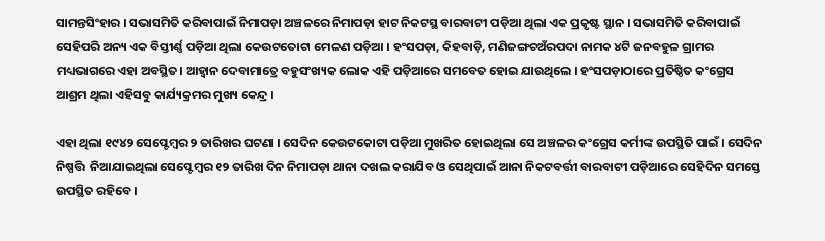ସାମନ୍ତସିଂହାର । ସଭାସମିତି କରିବାପାଇଁ ନିମାପଡ଼ା ଅଞ୍ଚଳରେ ନିମାପଡ଼ା ହାଟ ନିକଟସ୍ଥ ବାରବାଟୀ ପଡ଼ିଆ ଥିଲା ଏକ ପ୍ରକୃଷ୍ଟ ସ୍ଥାନ । ସଭାସମିତି କରିବାପାଇଁ ସେହିପରି ଅନ୍ୟ ଏକ ବିସ୍ତୀର୍ଣ୍ଣ ପଡ଼ିଆ ଥିଲା କେଉଟତୋଟା ମେଳଣ ପଡ଼ିଆ । ହଂସପଡ଼ା, କିହବାଡ଼ି, ମଣିଜଙ୍ଗଚଅଁରପଦା ନାମକ ୪ଟି ଜନବହୁଳ ଗ୍ରାମର ମଧ୍ୟଭାଗରେ ଏହା ଅବସ୍ଥିତ। ଆହ୍ବାନ ଦେବାମାତ୍ରେ ବହୁସଂଖ୍ୟକ ଲୋକ ଏହି ପଡ଼ିଆରେ ସମବେତ ହୋଇ ଯାଉଥିଲେ । ହଂସପଡ଼ାଠାରେ ପ୍ରତିଷ୍ଠିତ କଂଗ୍ରେସ ଆଶ୍ରମ ଥିଲା ଏହିସବୁ କାର୍ଯ୍ୟକ୍ରମର ମୁଖ୍ୟ କେନ୍ଦ୍ର ।

ଏହା ଥିଲା ୧୯୪୨ ସେପ୍ଟେମ୍ବର ୨ ତାରିଖର ଘଟଣା । ସେଦିନ କେଉଟକୋଟା ପଡ଼ିଆ ମୁଖରିତ ହୋଇଥିଲା ସେ ଅଞ୍ଚଳର କଂଗ୍ରେସ କର୍ମୀଙ୍କ ଉପସ୍ଥିତି ପାଇଁ । ସେଦିନ ନିଷ୍ପତ୍ତି  ନିଆଯାଇଥିଲା ସେପ୍ଟେମ୍ବର ୧୨ ତାରିଖ ଦିନ ନିମାପଡ଼ା ଥାନା ଦଖଲ କରାଯିବ ଓ ସେଥିପାଇଁ ଆନା ନିକଟବର୍ତ୍ତୀ ବାରବାଟୀ ପଡ଼ିଆରେ ସେହିଦିନ ସମସ୍ତେ ଉପସ୍ଥିତ ରହିବେ ।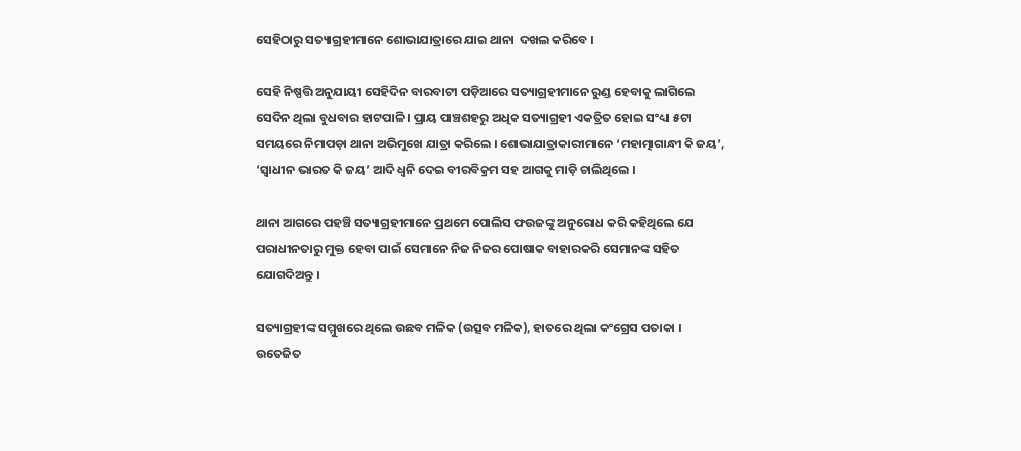ସେହିଠାରୁ ସତ୍ୟାଗ୍ରହୀମାନେ ଶୋଭାଯାତ୍ରାରେ ଯାଇ ଥାନା  ଦଖଲ କରିବେ ।

ସେହି ନିଷ୍ପତ୍ତି ଅନୁଯାୟୀ ସେହିଦିନ ବାରବାଟୀ ପଡ଼ିଆରେ ସତ୍ୟାଗ୍ରହୀମାନେ ରୁଣ୍ଡ ହେବାକୁ ଲାଗିଲେ ସେଦିନ ଥିଲା ବୁଧବାର ହାଟପାଳି । ପ୍ରାୟ ପାଞ୍ଚଶହରୁ ଅଧିକ ସତ୍ୟାଗ୍ରହୀ ଏକତ୍ରିତ ହୋଇ ସଂଧ୍ୟା ୫ଟା ସମୟରେ ନିମାପଡ଼ା ଥାନା ଅଭିମୁଖେ ଯାତ୍ରା କରିଲେ । ଶୋଭାଯାତ୍ରାକାରୀମାନେ ‘ମହାତ୍ମାଗାନ୍ଧୀ କି ଜୟ’, ‘ସ୍ଵାଧୀନ ଭାରତ କି ଜୟ’ ଆଦି ଧ୍ବନି ଦେଇ ବୀରବିକ୍ରମ ସହ ଆଗକୁ ମାଡ଼ି ଚାଲିଥିଲେ ।

ଥାନା ଆଗରେ ପହଞ୍ଚି ସତ୍ୟାଗ୍ରହୀମାନେ ପ୍ରଥମେ ପୋଲିସ ଫଉଜଙ୍କୁ ଅନୁରୋଧ କରି କହିଥିଲେ ଯେ ପରାଧୀନତାରୁ ମୁକ୍ତ ହେବା ପାଇଁ ସେମାନେ ନିଜ ନିଜର ପୋଷାକ ବାହାରକରି ସେମାନଙ୍କ ସହିତ ଯୋଗଦିଅନ୍ତୁ ।

ସତ୍ୟାଗ୍ରହୀଙ୍କ ସମ୍ମୁଖରେ ଥିଲେ ଉଛବ ମଳିକ (ଉତ୍ସବ ମଳିକ), ହାତରେ ଥିଲା କଂଗ୍ରେସ ପତାକା । ଉତେଜିତ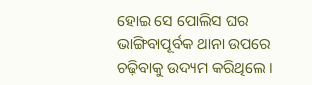ହୋଇ ସେ ପୋଲିସ ଘର ଭାଙ୍ଗିବାପୂର୍ବକ ଥାନା ଉପରେ ଚଢ଼ିବାକୁ ଉଦ୍ୟମ କରିଥିଲେ ।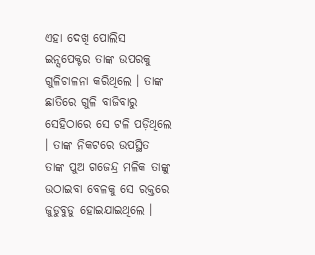ଏହା ଦେଖି ପୋଲିସ ଇନ୍ସପେକ୍ଟର ତାଙ୍କ ଉପରକୁ ଗୁଳିଚାଳନା କରିଥିଲେ । ତାଙ୍କ ଛାତିରେ ଗୁଳି ବାଜିବାରୁ ସେହିଠାରେ ସେ ଟଳି ପଡ଼ିଥିଲେ । ତାଙ୍କ ନିକଟରେ ଉପସ୍ଥିତ ତାଙ୍କ ପୁଅ ଗଜେନ୍ଦ୍ର ମଳିକ ତାଙ୍କୁ ଉଠାଇବା ବେଳକୁ ସେ ରକ୍ତରେ ଜୁଡୁବୁଡୁ ହୋଇଯାଇଥିଲେ ।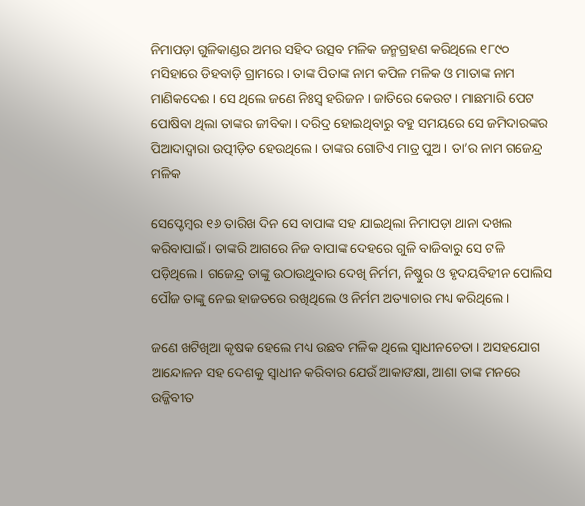ନିମାପଡ଼ା ଗୁଳିକାଣ୍ଡର ଅମର ସହିଦ ଉତ୍ସବ ମଳିକ ଜନ୍ମଗ୍ରହଣ କରିଥିଲେ ୧୮୯୦ ମସିହାରେ ଡିହବାଡ଼ି ଗ୍ରାମରେ । ତାଙ୍କ ପିତାଙ୍କ ନାମ କପିଳ ମଳିକ ଓ ମାତାଙ୍କ ନାମ ମାଣିକଦେଈ । ସେ ଥିଲେ ଜଣେ ନିଃସ୍ବ ହରିଜନ । ଜାତିରେ କେଉଟ । ମାଛମାରି ପେଟ ପୋଷିବା ଥିଲା ତାଙ୍କର ଜୀବିକା । ଦରିଦ୍ର ହୋଇଥିବାରୁ ବହୁ ସମୟରେ ସେ ଜମିଦାରଙ୍କର ପିଆଦାଦ୍ୱାରା ଉତ୍ପୀଡ଼ିତ ହେଉଥିଲେ । ତାଙ୍କର ଗୋଟିଏ ମାତ୍ର ପୁଅ । ତା’ର ନାମ ଗଜେନ୍ଦ୍ର ମଳିକ

ସେପ୍ଟେମ୍ବର ୧୬ ତାରିଖ ଦିନ ସେ ବାପାଙ୍କ ସହ ଯାଇଥିଲା ନିମାପଡ଼ା ଥାନା ଦଖଲ କରିବାପାଇଁ । ତାଙ୍କରି ଆଗରେ ନିଜ ବାପାଙ୍କ ଦେହରେ ଗୁଳି ବାଜିବାରୁ ସେ ଟଳି  ପଡ଼ିଥିଲେ । ଗଜେନ୍ଦ୍ର ତାଙ୍କୁ ଉଠାଉଥୁବାର ଦେଖି ନିର୍ମମ, ନିଷ୍ଣୁର ଓ ହୃଦୟବିହୀନ ପୋଲିସ ପୌଜ ତାଙ୍କୁ ନେଇ ହାଜତରେ ରଖିଥିଲେ ଓ ନିର୍ମମ ଅତ୍ୟାଚାର ମଧ୍ୟ କରିଥିଲେ ।

ଜଣେ ଖଟିଖିଆ କୃଷକ ହେଲେ ମଧ୍ୟ ଉଛବ ମଳିକ ଥିଲେ ସ୍ଵାଧୀନଚେତା । ଅସହଯୋଗ ଆନ୍ଦୋଳନ ସହ ଦେଶକୁ ସ୍ବାଧୀନ କରିବାର ଯେଉଁ ଆକାଙକ୍ଷା, ଆଶା ତାଙ୍କ ମନରେ ଉଜ୍ଜିବୀତ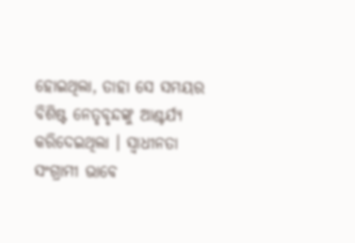ହୋଇଥିଲା, ତାହା ସେ ସମୟର ବିଶିଷ୍ଟ ନେତୃବୃନ୍ଦଙ୍କୁ ଆଶ୍ଚର୍ଯ୍ୟ କରିଦେଇଥିଲା । ସ୍ଵାଧୀନତା ସଂଗ୍ରାମୀ ଭାବେ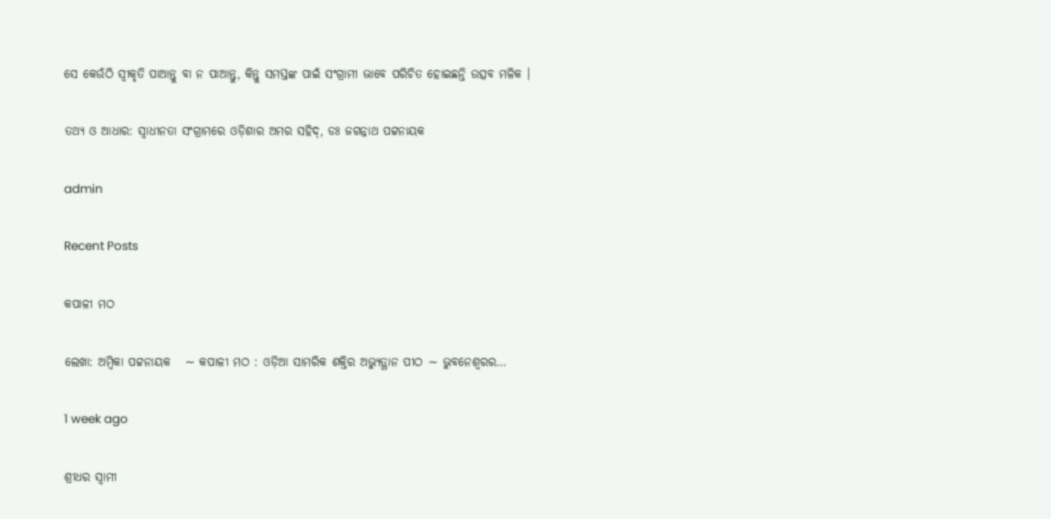ସେ କେଉଁଠି ସ୍ଵୀକୃତି ପାଆନ୍ତୁ ବା ନ ପାଆନ୍ତୁ, କିନ୍ତୁ ସମସ୍ତଙ୍କ ପାଇଁ ସଂଗ୍ରାମୀ ଭାବେ ପରିଚିତ ହୋଇଛନ୍ତି ଉତ୍ସବ ମଳିକ ।

ତଥ୍ୟ ଓ ଆଧାର: ସ୍ଵାଧୀନତା ସଂଗ୍ରାମରେ ଓଡ଼ିଶାର ଅମର ସହିଦ୍, ଡଃ ଜଗନ୍ନାଥ ପଟ୍ଟନାୟକ

admin

Recent Posts

କପାଳୀ ମଠ

ଲେଖା: ଅମ୍ବିକା ପଟ୍ଟନାୟକ   ∼ କପାଳୀ ମଠ : ଓଡ଼ିଆ ସାମରିକ ଶକ୍ତିର ଅଭ୍ୟୁତ୍ଥାନ ପୀଠ ∼ ଭୁବନେଶ୍ୱରର…

1 week ago

ଶ୍ରୀଧର ସ୍ୱାମୀ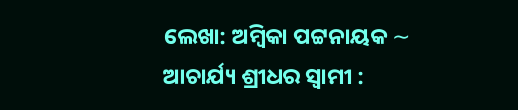ଲେଖା: ଅମ୍ବିକା ପଟ୍ଟନାୟକ ∼ ଆଚାର୍ଯ୍ୟ ଶ୍ରୀଧର ସ୍ୱାମୀ :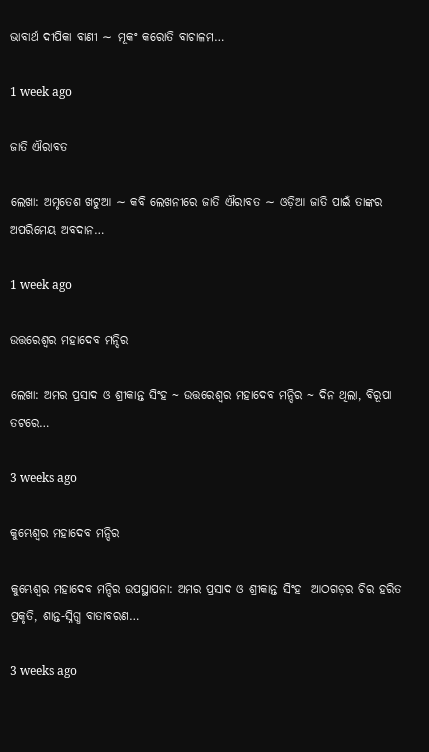ଭାବାର୍ଥ ଦୀପିକା ବାଣୀ ∼ ମୂକଂ କରୋତି ବାଚାଳମ…

1 week ago

ଜାତି ଐରାବତ

ଲେଖା: ଅମୃତେଶ ଖଟୁଆ ∼ କବି ଲେଖନୀରେ ଜାତି ଐରାବତ ∼ ଓଡ଼ିଆ ଜାତି ପାଇଁ ତାଙ୍କର ଅପରିମେୟ ଅବଦାନ…

1 week ago

ଉତ୍ତରେଶ୍ଵର ମହାଦେବ ମନ୍ଦିର

ଲେଖା: ଅମର ପ୍ରସାଦ ଓ ଶ୍ରୀକାନ୍ତ ସିଂହ ~ ଉତ୍ତରେଶ୍ଵର ମହାଦେବ ମନ୍ଦିର ~ ଦିନ ଥିଲା, ବିରୂପା ତଟରେ…

3 weeks ago

କୁମ୍ଭେଶ୍ୱର ମହାଦେବ ମନ୍ଦିର

କୁମ୍ଭେଶ୍ୱର ମହାଦେବ ମନ୍ଦିର ଉପସ୍ଥାପନା: ଅମର ପ୍ରସାଦ ଓ ଶ୍ରୀକାନ୍ତ ସିଂହ  ଆଠଗଡ଼ର ଚିର ହରିତ ପ୍ରକୃତି, ଶାନ୍ତ-ସ୍ନିଗ୍ଧ ବାତାବରଣ…

3 weeks ago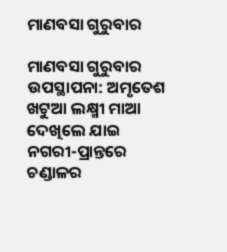ମାଣବସା ଗୁରୁବାର

ମାଣବସା ଗୁରୁବାର  ଉପସ୍ଥାପନା: ଅମୃତେଶ ଖଟୁଆ ଲକ୍ଷ୍ମୀ ମାଆ ଦେଖିଲେ ଯାଇ ନଗରୀ-ପ୍ରାନ୍ତରେ ଚଣ୍ଡାଳର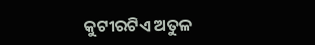କୁଟୀରଟିଏ ଅତୁଳ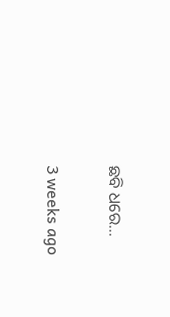ଛବି ଧରେ…

3 weeks ago